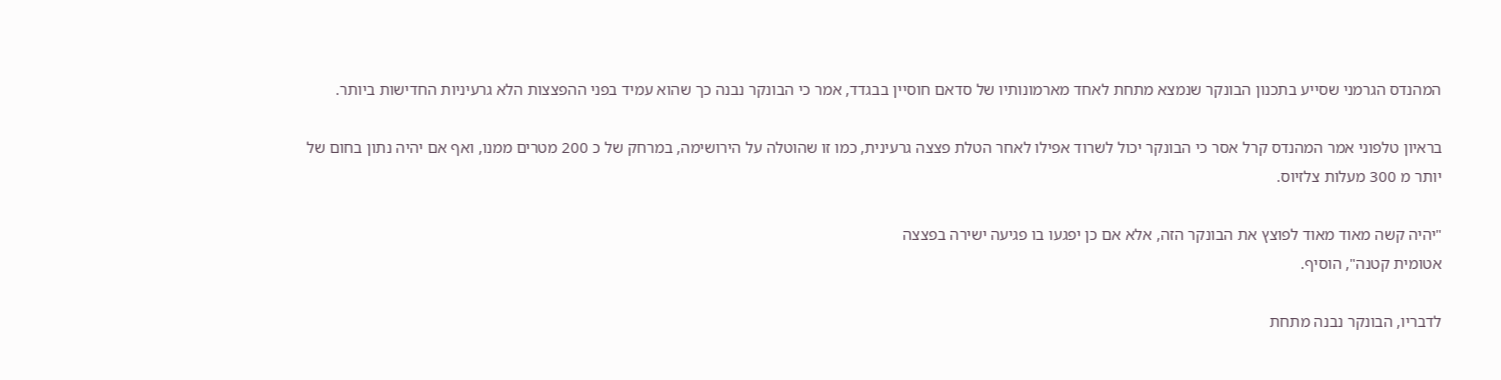המהנדס הגרמני שסייע בתכנון הבונקר שנמצא מתחת לאחד מארמונותיו של סדאם חוסיין בבגדד, אמר כי הבונקר נבנה כך שהוא עמיד בפני ההפצצות הלא גרעיניות החדישות ביותר.

בראיון טלפוני אמר המהנדס קרל אסר כי הבונקר יכול לשרוד אפילו לאחר הטלת פצצה גרעינית, כמו זו שהוטלה על הירושימה, במרחק של כ 200 מטרים ממנו, ואף אם יהיה נתון בחום של יותר מ 300 מעלות צלזיוס.

"יהיה קשה מאוד מאוד לפוצץ את הבונקר הזה, אלא אם כן יפגעו בו פגיעה ישירה בפצצה
אטומית קטנה", הוסיף.

לדבריו, הבונקר נבנה מתחת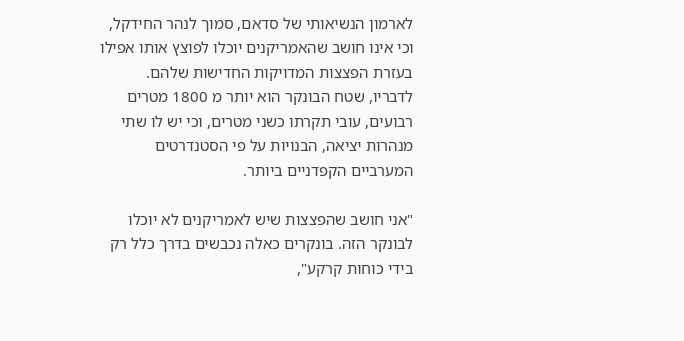לארמון הנשיאותי של סדאם, סמוך לנהר החידקל, וכי אינו חושב שהאמריקנים יוכלו לפוצץ אותו אפילו בעזרת הפצצות המדויקות החדישות שלהם. לדבריו, שטח הבונקר הוא יותר מ 1800 מטרים רבועים, עובי תקרתו כשני מטרים, וכי יש לו שתי מנהרות יציאה, הבנויות על פי הסטנדרטים המערביים הקפדניים ביותר.

"אני חושב שהפצצות שיש לאמריקנים לא יוכלו לבונקר הזה. בונקרים כאלה נכבשים בדרך כלל רק בידי כוחות קרקע",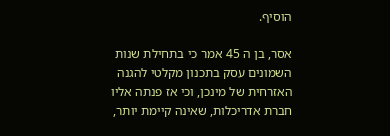הוסיף.

אסר, בן ה 45 אמר כי בתחילת שנות השמונים עסק בתכנון מקלטי להגנה האזרחית של מינכן, וכי אז פנתה אליו חברת אדריכלות, שאינה קיימת יותר,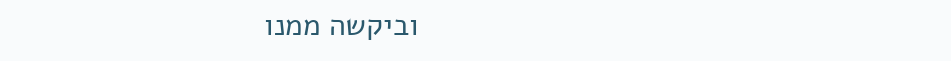וביקשה ממנו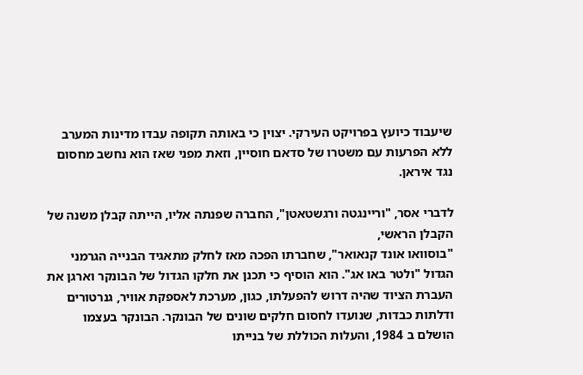שיעבוד כיועץ בפרויקט העירקי. יצוין כי באותה תקופה עבדו מדינות המערב ללא הפרעות עם משטרו של סדאם חוסיין, וזאת מפני שאז הוא נחשב מחסום נגד איראן.

לדברי אסר, "וריינגטה ורגשטאטן", החברה שפנתה אליו, הייתה קבלן משנה של הקבלן הראשי,
"בוסוואו אונד קנאואר", שחברתו הפכה מאז לחלק מתאגיד הבנייה הגרמני הגדול "ולטר באו אג". הוא הוסיף כי תכנן את חלקו הגדול של הבונקר וארגן את העברת הציוד שהיה דרוש להפעלתו, כגון, מערכת לאספקת אוויר, גנרטורים ודלתות כבדות, שנועדו לחסום חלקים שונים של הבונקר. הבונקר בעצמו הושלם ב 1984, והעלות הכוללת של בנייתו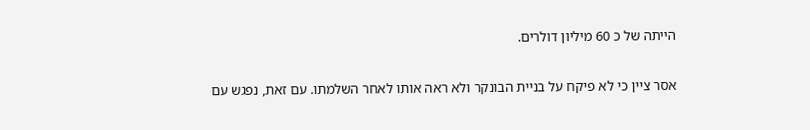הייתה של כ 60 מיליון דולרים.

אסר ציין כי לא פיקח על בניית הבונקר ולא ראה אותו לאחר השלמתו. עם זאת, נפגש עם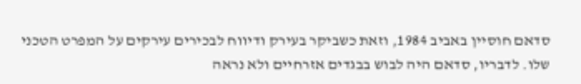סדאם חוסיין באביב 1984, וזאת כשביקר בעירק ודיווח לבכירים עירקים על המפרט הטכני שלו. לדבריו, סדאם היה לבוש בבגדים אזרחיים ולא נראה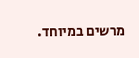מרשים במיוחד.